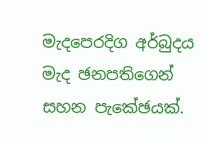මැදපෙරදිග අර්බුදය මැද ඡනපතිගෙන් සහන පැකේඡයක්.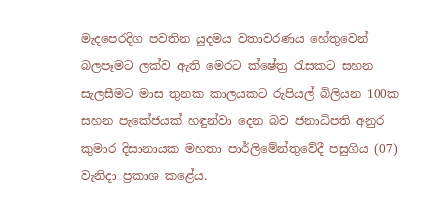මැදපෙරදිග පවතින යුදමය වතාවරණය හේතුවෙන් බලපෑමට ලක්ව ඇති මෙරට ක්ෂේත්‍ර රැසකට සහන සැලසීමට මාස තුනක කාලයකට රුපියල් බිලියන 100ක සහන පැකේජයක් හඳුන්වා දෙන බව ජනාධිපති අනුර කුමාර දිසානායක මහතා පාර්ලිමේන්තුවේදී පසුගිය (07) වැනිදා ප්‍රකාශ කළේය.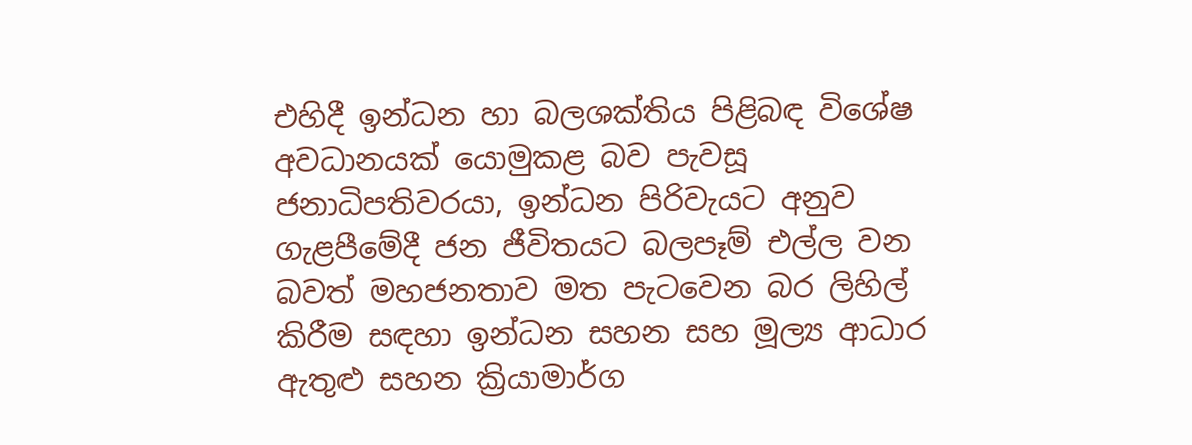එහිදී ඉන්ධන හා බලශක්තිය පිළිබඳ විශේෂ අවධානයක් යොමුකළ බව පැවසූ ජනාධිපතිවරයා, ඉන්ධන පිරිවැයට අනුව ගැළපීමේදී ජන ජීවිතයට බලපෑම් එල්ල වන බවත් මහජනතාව මත පැටවෙන බර ලිහිල් කිරීම සඳහා ඉන්ධන සහන සහ මූල්‍ය ආධාර ඇතුළු සහන ක්‍රියාමාර්ග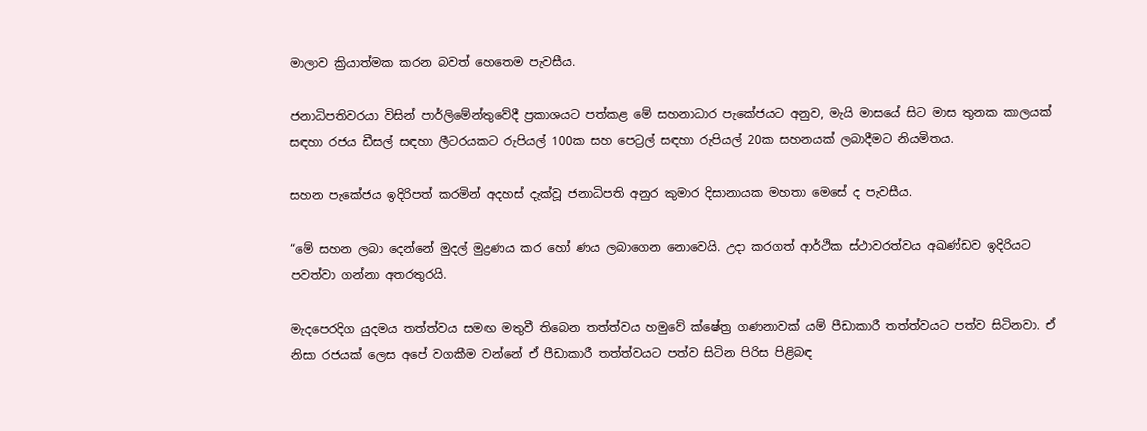මාලාව ක්‍රියාත්මක කරන බවත් හෙතෙම පැවසීය.

ජනාධිපතිවරයා විසින් පාර්ලිමේන්තුවේදී ප්‍රකාශයට පත්කළ මේ සහනාධාර පැකේජයට අනුව, මැයි මාසයේ සිට මාස තුනක කාලයක් සඳහා රජය ඩීසල් සඳහා ලීටරයකට රුපියල් 100ක සහ පෙට්‍රල් සඳහා රුපියල් 20ක සහනයක් ලබාදීමට නියමිතය.

සහන පැකේජය ඉදිරිපත් කරමින් අදහස් දැක්වූ ජනාධිපති අනුර කුමාර දිසානායක මහතා මෙසේ ද පැවසීය.

“මේ සහන ලබා දෙන්නේ මුදල් මුද්‍රණය කර හෝ ණය ලබාගෙන නොවෙයි. උදා කරගත් ආර්ථික ස්ථාවරත්වය අඛණ්ඩව ඉදිරියට පවත්වා ගන්නා අතරතුරයි.

මැදපෙරදිග යුදමය තත්ත්වය සමඟ මතුවී තිබෙන තත්ත්වය හමුවේ ක්ෂේත්‍ර ගණනාවක් යම් පීඩාකාරී තත්ත්වයට පත්ව සිටිනවා. ඒ නිසා රජයක් ලෙස අපේ වගකීම වන්නේ ඒ පීඩාකාරී තත්ත්වයට පත්ව සිටින පිරිස පිළිබඳ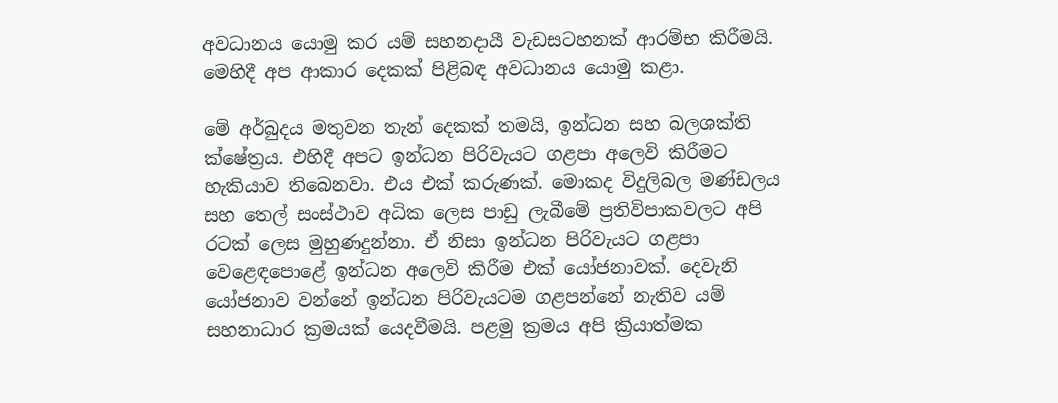අවධානය යොමු කර යම් සහනදායී වැඩසටහනක් ආරම්භ කිරීමයි. මෙහිදී අප ආකාර දෙකක් පිළිබඳ අවධානය යොමු කළා.

මේ අර්බුදය මතුවන තැන් දෙකක් තමයි, ඉන්ධන සහ බලශක්ති ක්ෂේත්‍රය. එහිදී අපට ඉන්ධන පිරිවැයට ගළපා අලෙවි කිරීමට හැකියාව තිබෙනවා. එය එක් කරුණක්. මොකද විදුලිබල මණ්ඩලය සහ තෙල් සංස්ථාව අධික ලෙස පාඩු ලැබීමේ ප්‍රතිවිපාකවලට අපි රටක් ලෙස මුහුණදුන්නා. ඒ නිසා ඉන්ධන පිරිවැයට ගළපා වෙළෙඳපොළේ ඉන්ධන අලෙවි කිරීම එක් යෝජනාවක්. දෙවැනි යෝජනාව වන්නේ ඉන්ධන පිරිවැයටම ගළපන්නේ නැතිව යම් සහනාධාර ක්‍රමයක් යෙදවීමයි. පළමු ක්‍රමය අපි ක්‍රියාත්මක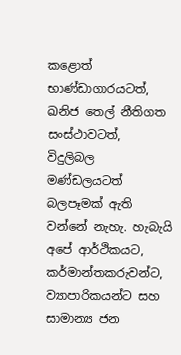කළොත් භාණ්ඩාගාරයටත්, ඛනිජ තෙල් නීතිගත සංස්ථාවටත්, විදුලිබල මණ්ඩලයටත් බලපෑමක් ඇති වන්නේ නැහැ. හැබැයි අපේ ආර්ථිකයට, කර්මාන්තකරුවන්ට, ව්‍යාපාරිකයන්ට සහ සාමාන්‍ය ජන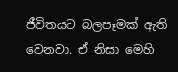ජීවිතයට බලපෑමක් ඇති වෙනවා. ඒ නිසා මෙහි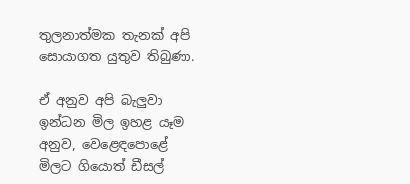තුලනාත්මක තැනක් අපි සොයාගත යුතුව තිබුණා.

ඒ අනුව අපි බැලුවා ඉන්ධන මිල ඉහළ යෑම අනුව, වෙළෙඳපොළේ මිලට ගියොත් ඩීසල්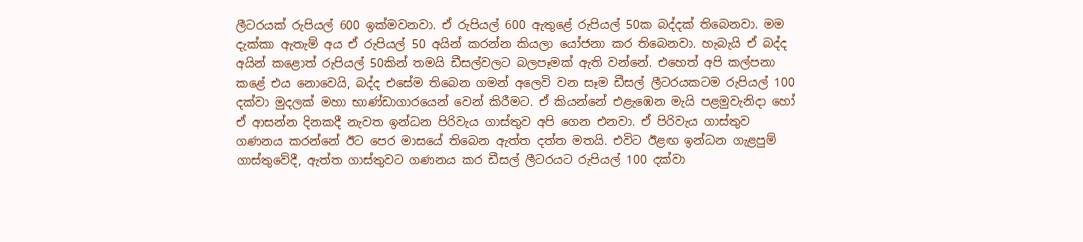ලීටරයක් රුපියල් 600 ඉක්මවනවා. ඒ රුපියල් 600 ඇතුළේ රුපියල් 50ක බද්දක් තිබෙනවා. මම දැක්කා ඇතැම් අය ඒ රුපියල් 50 අයින් කරන්න කියලා යෝජනා කර තිබෙනවා. හැබැයි ඒ බද්ද අයින් කළොත් රුපියල් 50කින් තමයි ඩීසල්වලට බලපෑමක් ඇති වන්නේ. එහෙත් අපි කල්පනා කළේ එය නොවෙයි, බද්ද එසේම තිබෙන ගමන් අලෙවි වන සෑම ඩීසල් ලීටරයකටම රුපියල් 100 දක්වා මුදලක් මහා භාණ්ඩාගාරයෙන් වෙන් කිරීමට. ඒ කියන්නේ එළැඹෙන මැයි පළමුවැනිදා හෝ ඒ ආසන්න දිනකදී නැවත ඉන්ධන පිරිවැය ගාස්තුව අපි ගෙන එනවා. ඒ පිරිවැය ගාස්තුව ගණනය කරන්නේ ඊට පෙර මාසයේ තිබෙන ඇත්ත දත්ත මතයි. එවිට ඊළඟ ඉන්ධන ගැළපුම් ගාස්තුවේදී, ඇත්ත ගාස්තුවට ගණනය කර ඩීසල් ලීටරයට රුපියල් 100 දක්වා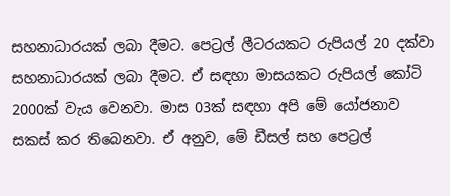සහනාධාරයක් ලබා දීමට. පෙට්‍රල් ලීටරයකට රුපියල් 20 දක්වා සහනාධාරයක් ලබා දීමට. ඒ සඳහා මාසයකට රුපියල් කෝටි 2000ක් වැය වෙනවා. මාස 03ක් සඳහා අපි මේ යෝජනාව සකස් කර තිබෙනවා. ඒ අනුව, මේ ඩීසල් සහ පෙට්‍රල්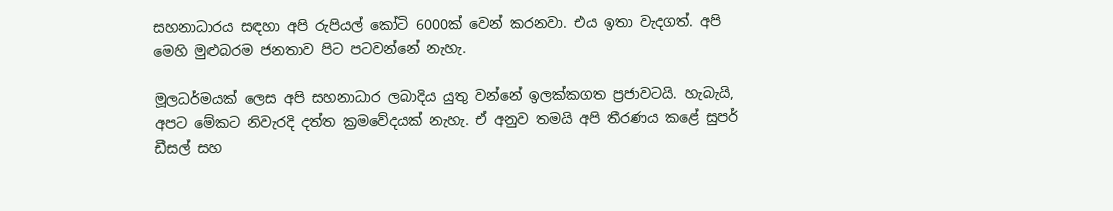සහනාධාරය සඳහා අපි රුපියල් කෝටි 6000ක් වෙන් කරනවා. එය ඉතා වැදගත්. අපි මෙහි මුළුබරම ජනතාව පිට පටවන්නේ නැහැ.

මූලධර්මයක් ලෙස අපි සහනාධාර ලබාදිය යුතු වන්නේ ඉලක්කගත ප්‍රජාවටයි. හැබැයි, අපට මේකට නිවැරදි දත්ත ක්‍රමවේදයක් නැහැ. ඒ අනුව තමයි අපි තීරණය කළේ සුපර් ඩීසල් සහ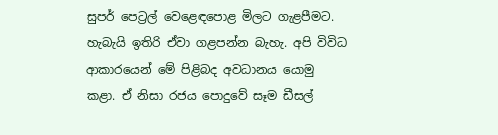සුපර් පෙට්‍රල් වෙළෙඳපොළ මිලට ගැළපීමට. හැබැයි ඉතිරි ඒවා ගළපන්න බැහැ. අපි විවිධ ආකාරයෙන් මේ පිළිබද අවධානය යොමු කළා. ඒ නිසා රජය පොදුවේ සෑම ඩීසල්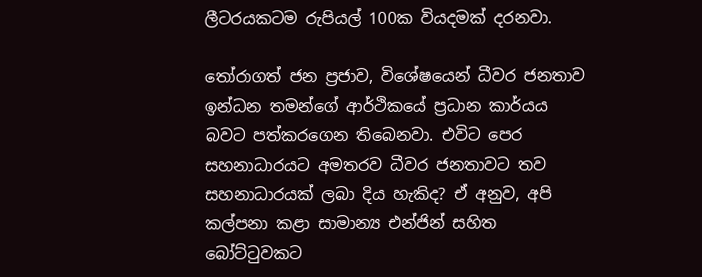ලීටරයකටම රුපියල් 100ක වියදමක් දරනවා.

තෝරාගත් ජන ප්‍රජාව, විශේෂයෙන් ධීවර ජනතාව ඉන්ධන තමන්ගේ ආර්ථිකයේ ප්‍රධාන කාර්යය බවට පත්කරගෙන තිබෙනවා. එවිට පෙර සහනාධාරයට අමතරව ධීවර ජනතාවට තව සහනාධාරයක් ලබා දිය හැකිද? ඒ අනුව, අපි කල්පනා කළා සාමාන්‍ය එන්ජින් සහිත බෝට්ටුවකට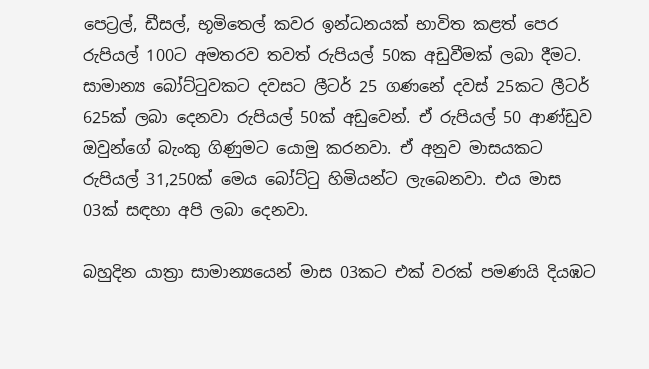පෙට්‍රල්, ඩීසල්, භූමිතෙල් කවර ඉන්ධනයක් භාවිත කළත් පෙර රුපියල් 100ට අමතරව තවත් රුපියල් 50ක අඩුවීමක් ලබා දීමට. සාමාන්‍ය බෝට්ටුවකට දවසට ලීටර් 25 ගණනේ දවස් 25කට ලීටර් 625ක් ලබා දෙනවා රුපියල් 50ක් අඩුවෙන්. ඒ රුපියල් 50 ආණ්ඩුව ඔවුන්ගේ බැංකු ගිණුමට යොමු කරනවා. ඒ අනුව මාසයකට රුපියල් 31,250ක් මෙය බෝට්ටු හිමියන්ට ලැබෙනවා. එය මාස 03ක් සඳහා අපි ලබා දෙනවා.

බහුදින යාත්‍රා සාමාන්‍යයෙන් මාස 03කට එක් වරක් පමණයි දියඹට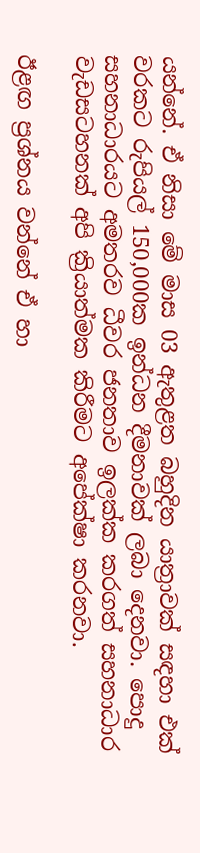යන්නේ. ඒ නිසා මේ මාස 03 ඇතුළත බහුදින යාත්‍රාවක් සඳහා එක් වරකට රුපියල් 150,000ක ඉන්ධන දීමනාවක් ලබා දෙනවා. පොදු සහනාධාරයට අමතරව ධීවර ජනතාව ඉලක්ක කරගත් සහනාධාර වැඩසටහනක් අපි ක්‍රියාත්මක කිරීමට අපේක්ෂා කරනවා.

ඊළඟ ප්‍රශ්නය වන්නේ ඒ හා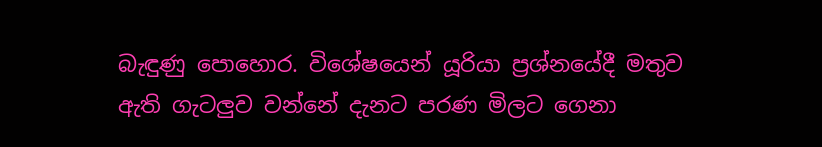බැඳුණු පොහොර. විශේෂයෙන් යූරියා ප්‍රශ්නයේදී මතුව ඇති ගැටලුව වන්නේ දැනට පරණ මිලට ගෙනා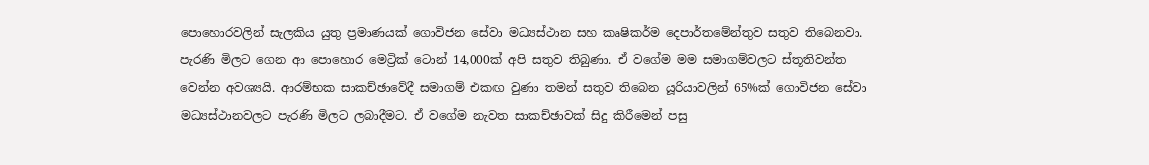පොහොරවලින් සැලකිය යුතු ප්‍රමාණයක් ගොවිජන සේවා මධ්‍යස්ථාන සහ කෘෂිකර්ම දෙපාර්තමේන්තුව සතුව තිබෙනවා. පැරණි මිලට ගෙන ආ පොහොර මෙට්‍රික් ටොන් 14,000ක් අපි සතුව තිබුණා. ඒ වගේම මම සමාගම්වලට ස්තූතිවන්ත වෙන්න අවශ්‍යයි. ආරම්භක සාකච්ඡාවේදී සමාගම් එකඟ වුණා තමන් සතුව තිබෙන යූරියාවලින් 65%ක් ගොවිජන සේවා මධ්‍යස්ථානවලට පැරණි මිලට ලබාදීමට. ඒ වගේම නැවත සාකච්ඡාවක් සිදු කිරීමෙන් පසු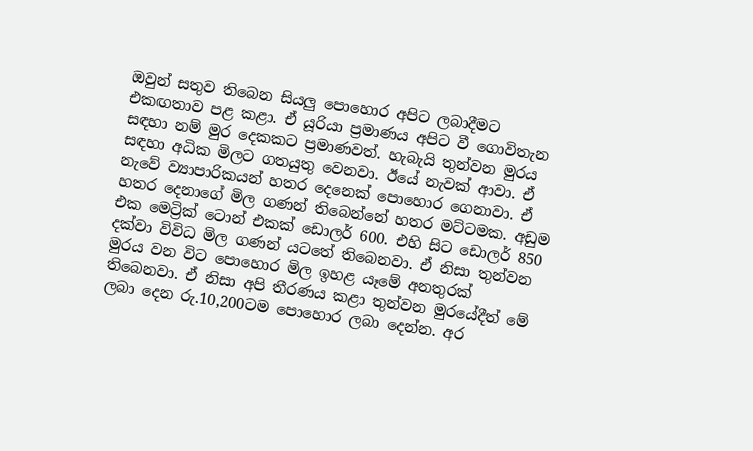ඔවුන් සතුව තිබෙන සියලු පොහොර අපිට ලබාදීමට එකඟතාව පළ කළා. ඒ යූරියා ප්‍රමාණය අපිට වී ගොවිතැන සඳහා නම් මුර දෙකකට ප්‍රමාණවත්. හැබැයි තුන්වන මුරය සඳහා අධික මිලට ගතයුතු වෙනවා. ඊයේ නැවක් ආවා. ඒ නැවේ ව්‍යාපාරිකයන් හතර දෙනෙක් පොහොර ගෙනාවා. ඒ හතර දෙනාගේ මිල ගණන් තිබෙන්නේ හතර මට්ටමක. අඩුම එක මෙට්‍රික් ටොන් එකක් ඩොලර් 600. එහි සිට ඩොලර් 850 දක්වා විවිධ මිල ගණන් යටතේ තිබෙනවා. ඒ නිසා තුන්වන මුරය වන විට පොහොර මිල ඉහළ යෑමේ අනතුරක් තිබෙනවා. ඒ නිසා අපි තීරණය කළා තුන්වන මුරයේදීත් මේ ලබා දෙන රු.10,200ටම පොහොර ලබා දෙන්න. අර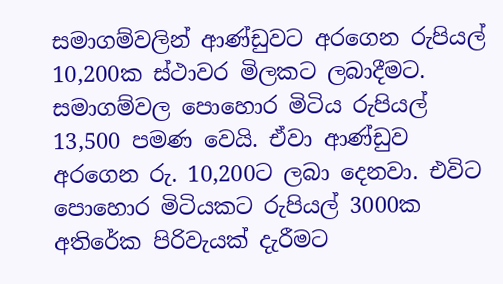සමාගම්වලින් ආණ්ඩුවට අරගෙන රුපියල් 10,200ක ස්ථාවර මිලකට ලබාදීමට. සමාගම්වල පොහොර මිටිය රුපියල් 13,500 පමණ වෙයි. ඒවා ආණ්ඩුව අරගෙන රු. 10,200ට ලබා දෙනවා. එවිට පොහොර මිටියකට රුපියල් 3000ක අතිරේක පිරිවැයක් දැරීමට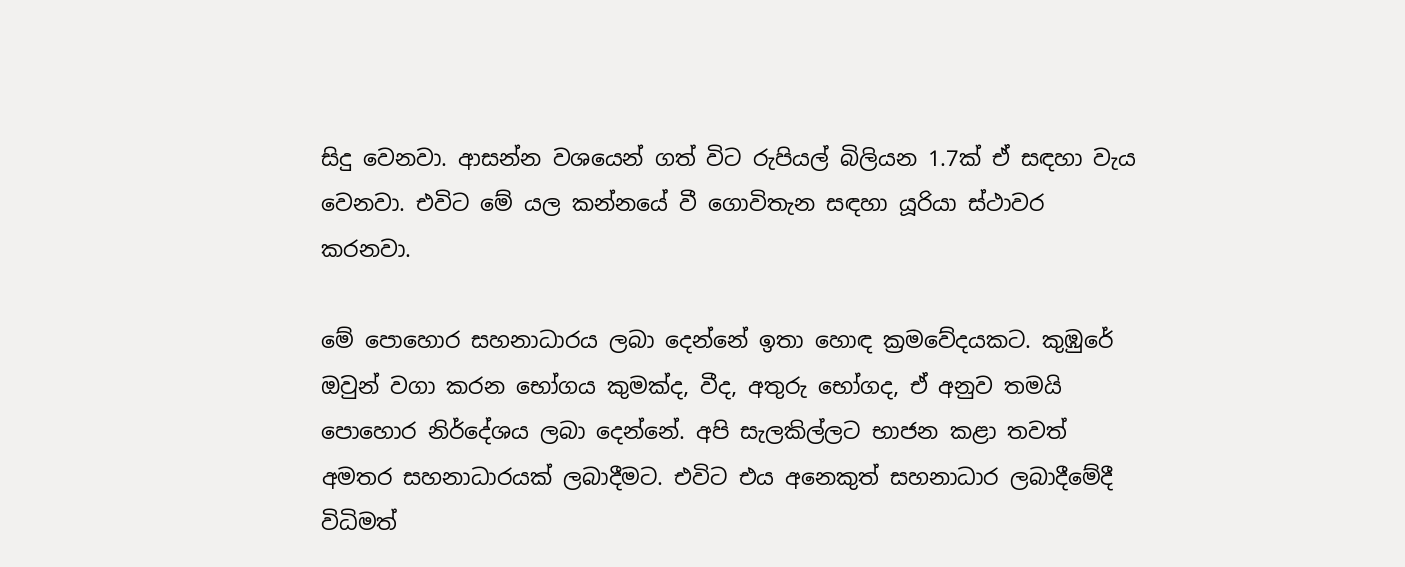සිදු වෙනවා. ආසන්න වශයෙන් ගත් විට රුපියල් බිලියන 1.7ක් ඒ සඳහා වැය වෙනවා. එවිට මේ යල කන්නයේ වී ගොවිතැන සඳහා යූරියා ස්ථාවර කරනවා.

මේ පොහොර සහනාධාරය ලබා දෙන්නේ ඉතා හොඳ ක්‍රමවේදයකට. කුඹුරේ ඔවුන් වගා කරන භෝගය කුමක්ද, වීද, අතුරු භෝගද, ඒ අනුව තමයි පොහොර නිර්දේශය ලබා දෙන්නේ. අපි සැලකිල්ලට භාජන කළා තවත් අමතර සහනාධාරයක් ලබාදීමට. එවිට එය අනෙකුත් සහනාධාර ලබාදීමේදී විධිමත්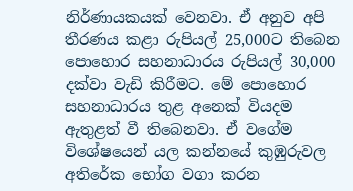නිර්ණායකයක් වෙනවා. ඒ අනුව අපි තීරණය කළා රුපියල් 25,000ට තිබෙන පොහොර සහනාධාරය රුපියල් 30,000 දක්වා වැඩි කිරීමට. මේ පොහොර සහනාධාරය තුළ අනෙක් වියදම ඇතුළත් වී තිබෙනවා. ඒ වගේම විශේෂයෙන් යල කන්නයේ කුඹුරුවල අතිරේක භෝග වගා කරන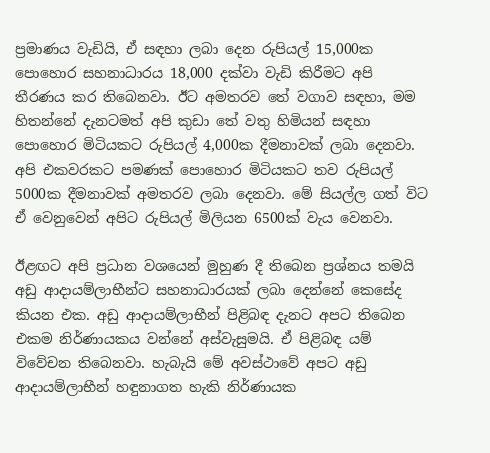ප්‍රමාණය වැඩියි, ඒ සඳහා ලබා දෙන රුපියල් 15,000ක පොහොර සහනාධාරය 18,000 දක්වා වැඩි කිරීමට අපි තීරණය කර තිබෙනවා. ඊට අමතරව තේ වගාව සඳහා, මම හිතන්නේ දැනටමත් අපි කුඩා තේ වතු හිමියන් සඳහා පොහොර මිටියකට රුපියල් 4,000ක දීමනාවක් ලබා දෙනවා. අපි එකවරකට පමණක් පොහොර මිටියකට තව රුපියල් 5000ක දීමනාවක් අමතරව ලබා දෙනවා. මේ සියල්ල ගත් විට ඒ වෙනුවෙන් අපිට රුපියල් මිලියන 6500ක් වැය වෙනවා.

ඊළඟට අපි ප්‍රධාන වශයෙන් මුහුණ දී තිබෙන ප්‍රශ්නය තමයි අඩු ආදායම්ලාභීන්ට සහනාධාරයක් ලබා දෙන්නේ කෙසේද කියන එක. අඩු ආදායම්ලාභීන් පිළිබඳ දැනට අපට තිබෙන එකම නිර්ණායකය වන්නේ අස්වැසුමයි. ඒ පිළිබඳ යම් විවේචන තිබෙනවා. හැබැයි මේ අවස්ථාවේ අපට අඩු ආදායම්ලාභීන් හඳුනාගත හැකි නිර්ණායක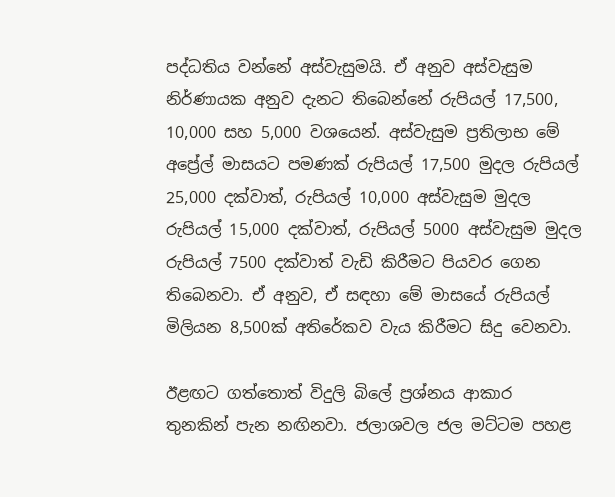පද්ධතිය වන්නේ අස්වැසුමයි. ඒ අනුව අස්වැසුම නිර්ණායක අනුව දැනට තිබෙන්නේ රුපියල් 17,500, 10,000 සහ 5,000 වශයෙන්. අස්වැසුම ප්‍රතිලාභ මේ අප්‍රේල් මාසයට පමණක් රුපියල් 17,500 මුදල රුපියල් 25,000 දක්වාත්, රුපියල් 10,000 අස්වැසුම මුදල රුපියල් 15,000 දක්වාත්, රුපියල් 5000 අස්වැසුම මුදල රුපියල් 7500 දක්වාත් වැඩි කිරීමට පියවර ගෙන තිබෙනවා. ඒ අනුව, ඒ සඳහා මේ මාසයේ රුපියල් මිලියන 8,500ක් අතිරේකව වැය කිරීමට සිදු වෙනවා.

ඊළඟට ගත්තොත් විදුලි බිලේ ප්‍රශ්නය ආකාර තුනකින් පැන නඟිනවා. ජලාශවල ජල මට්ටම පහළ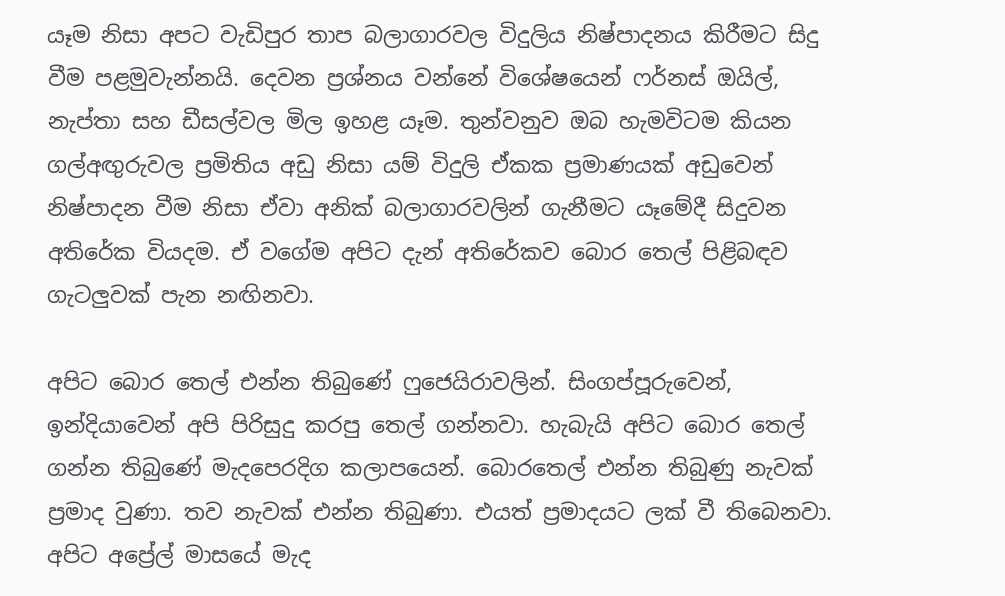යෑම නිසා අපට වැඩිපුර තාප බලාගාරවල විදුලිය නිෂ්පාදනය කිරීමට සිදු වීම පළමුවැන්නයි. දෙවන ප්‍රශ්නය වන්නේ විශේෂයෙන් ෆර්නස් ඔයිල්, නැප්තා සහ ඩීසල්වල මිල ඉහළ යෑම. තුන්වනුව ඔබ හැමවිටම කියන ගල්අඟුරුවල ප්‍රමිතිය අඩු නිසා යම් විදුලි ඒකක ප්‍රමාණයක් අඩුවෙන් නිෂ්පාදන වීම නිසා ඒවා අනික් බලාගාරවලින් ගැනීමට යෑමේදී සිදුවන අතිරේක වියදම. ඒ වගේම අපිට දැන් අතිරේකව බොර තෙල් පිළිබඳව ගැටලුවක් පැන නඟිනවා.

අපිට බොර තෙල් එන්න තිබුණේ ෆුජෙයිරාවලින්. සිංගප්පූරුවෙන්, ඉන්දියාවෙන් අපි පිරිසුදු කරපු තෙල් ගන්නවා. හැබැයි අපිට බොර තෙල් ගන්න තිබුණේ මැදපෙරදිග කලාපයෙන්. බොරතෙල් එන්න තිබුණු නැවක් ප්‍රමාද වුණා. තව නැවක් එන්න තිබුණා. එයත් ප්‍රමාදයට ලක් වී තිබෙනවා. අපිට අප්‍රේල් මාසයේ මැද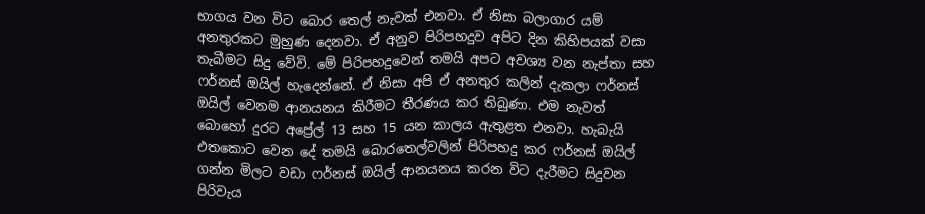භාගය වන විට බොර තෙල් නැවක් එනවා. ඒ නිසා බලාගාර යම් අනතුරකට මුහුණ දෙනවා. ඒ අනුව පිරිපහදුව අපිට දින කිහිපයක් වසා තැබීමට සිදු වේවි. මේ පිරිපහදුවෙන් තමයි අපට අවශ්‍ය වන නැප්තා සහ ෆර්නස් ඔයිල් හැදෙන්නේ. ඒ නිසා අපි ඒ අනතුර කලින් දැකලා ෆර්නස් ඔයිල් වෙනම ආනයනය කිරීමට තීරණය කර තිබුණා. එම නැවත් බොහෝ දුරට අප්‍රේල් 13 සහ 15 යන කාලය ඇතුළත එනවා. හැබැයි එතකොට වෙන දේ තමයි බොරතෙල්වලින් පිරිපහදු කර ෆර්නස් ඔයිල් ගන්න මිලට වඩා ෆර්නස් ඔයිල් ආනයනය කරන විට දැරීමට සිදුවන පිරිවැය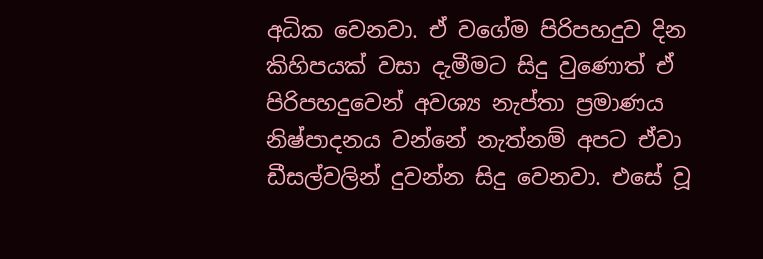අධික වෙනවා. ඒ වගේම පිරිපහදුව දින කිහිපයක් වසා දැමීමට සිදු වුණොත් ඒ පිරිපහදුවෙන් අවශ්‍ය නැප්තා ප්‍රමාණය නිෂ්පාදනය වන්නේ නැත්නම් අපට ඒවා ඩීසල්වලින් දුවන්න සිදු වෙනවා. එසේ වූ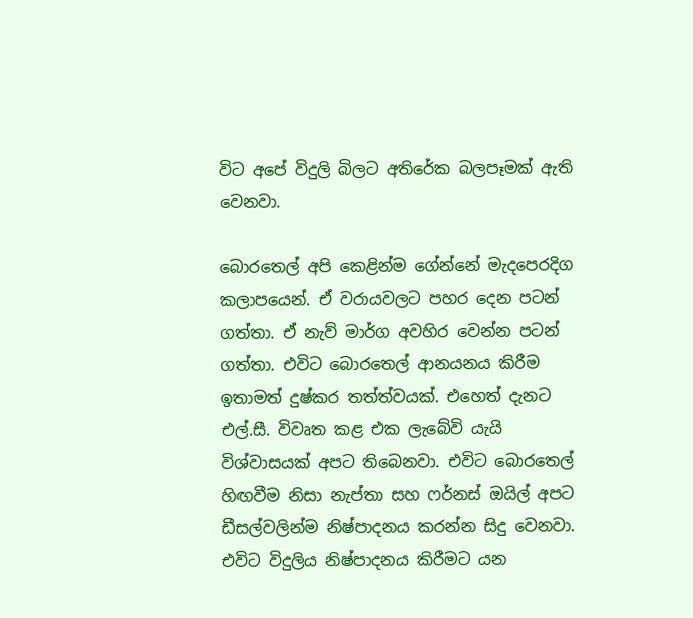විට අපේ විදුලි බිලට අතිරේක බලපෑමක් ඇති වෙනවා.

බොරතෙල් අපි කෙළින්ම ගේන්නේ මැදපෙරදිග කලාපයෙන්. ඒ වරායවලට පහර දෙන පටන් ගත්තා. ඒ නැව් මාර්ග අවහිර වෙන්න පටන් ගත්තා. එවිට බොරතෙල් ආනයනය කිරීම ඉතාමත් දුෂ්කර තත්ත්වයක්. එහෙත් දැනට එල්.සී. විවෘත කළ එක ලැබේවි යැයි විශ්වාසයක් අපට තිබෙනවා. එවිට බොරතෙල් හිඟවීම නිසා නැප්තා සහ ෆර්නස් ඔයිල් අපට ඩීසල්වලින්ම නිෂ්පාදනය කරන්න සිදු වෙනවා. එවිට විදුලිය නිෂ්පාදනය කිරීමට යන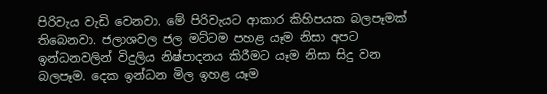පිරිවැය වැඩි වෙනවා. මේ පිරිවැයට ආකාර කිහිපයක බලපෑමක් තිබෙනවා. ජලාශවල ජල මට්ටම පහළ යෑම නිසා අපට ඉන්ධනවලින් විදුලිය නිෂ්පාදනය කිරීමට යෑම නිසා සිදු වන බලපෑම. දෙක ඉන්ධන මිල ඉහළ යෑම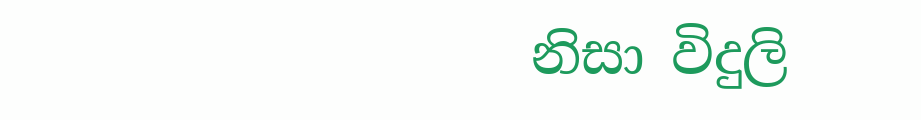නිසා විදුලි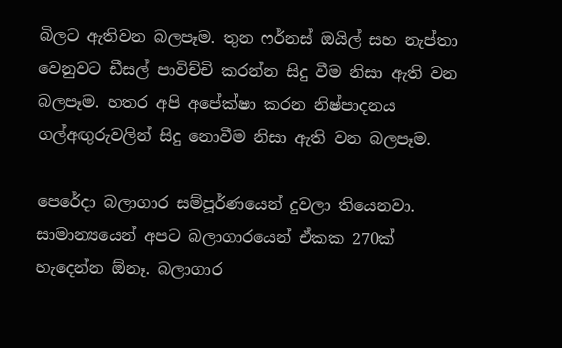බිලට ඇතිවන බලපෑම. තුන ෆර්නස් ඔයිල් සහ නැප්තා වෙනුවට ඩීසල් පාවිච්චි කරන්න සිදු වීම නිසා ඇති වන බලපෑම. හතර අපි අපේක්ෂා කරන නිෂ්පාදනය ගල්අඟුරුවලින් සිදු නොවීම නිසා ඇති වන බලපෑම.

පෙරේදා බලාගාර සම්පූර්ණයෙන් දුවලා තියෙනවා. සාමාන්‍යයෙන් අපට බලාගාරයෙන් ඒකක 270ක් හැදෙන්න ඕනෑ. බලාගාර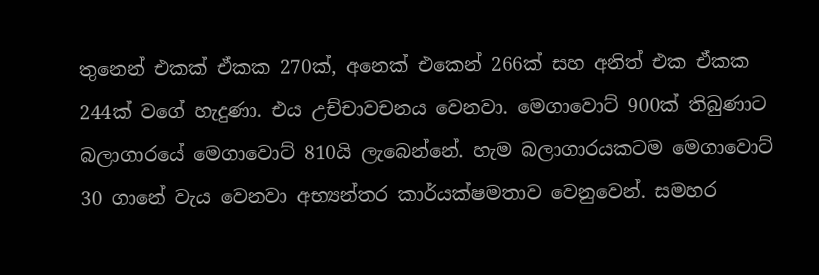තුනෙන් එකක් ඒකක 270ක්, අනෙක් එකෙන් 266ක් සහ අනිත් එක ඒකක 244ක් වගේ හැදුණා. එය උච්චාවචනය වෙනවා. මෙගාවොට් 900ක් තිබුණාට බලාගාරයේ මෙගාවොට් 810යි ලැබෙන්නේ. හැම බලාගාරයකටම මෙගාවොට් 30 ගානේ වැය වෙනවා අභ්‍යන්තර කාර්යක්ෂමතාව වෙනුවෙන්. සමහර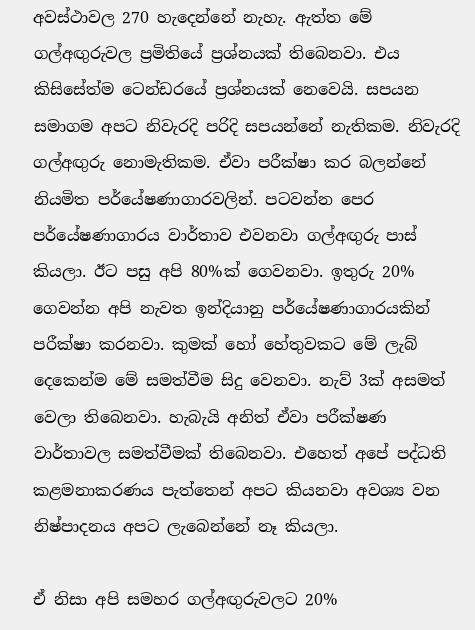අවස්ථාවල 270 හැදෙන්නේ නැහැ. ඇත්ත මේ ගල්අඟුරුවල ප්‍රමිතියේ ප්‍රශ්නයක් තිබෙනවා. එය කිසිසේත්ම ටෙන්ඩරයේ ප්‍රශ්නයක් නෙවෙයි. සපයන සමාගම අපට නිවැරදි පරිදි සපයන්නේ නැතිකම. නිවැරදි ගල්අඟුරු නොමැතිකම. ඒවා පරීක්ෂා කර බලන්නේ නියමිත පර්යේෂණාගාරවලින්. පටවන්න පෙර පර්යේෂණාගාරය වාර්තාව එවනවා ගල්අඟුරු පාස් කියලා. ඊට පසු අපි 80%ක් ගෙවනවා. ඉතුරු 20% ගෙවන්න අපි නැවත ඉන්දියානු පර්යේෂණාගාරයකින් පරීක්ෂා කරනවා. කුමක් හෝ හේතුවකට මේ ලැබ් දෙකෙන්ම මේ සමත්වීම සිදු වෙනවා. නැව් 3ක් අසමත් වෙලා තිබෙනවා. හැබැයි අනිත් ඒවා පරීක්ෂණ වාර්තාවල සමත්වීමක් තිබෙනවා. එහෙත් අපේ පද්ධති කළමනාකරණය පැත්තෙන් අපට කියනවා අවශ්‍ය වන නිෂ්පාදනය අපට ලැබෙන්නේ නෑ කියලා.

ඒ නිසා අපි සමහර ගල්අඟුරුවලට 20%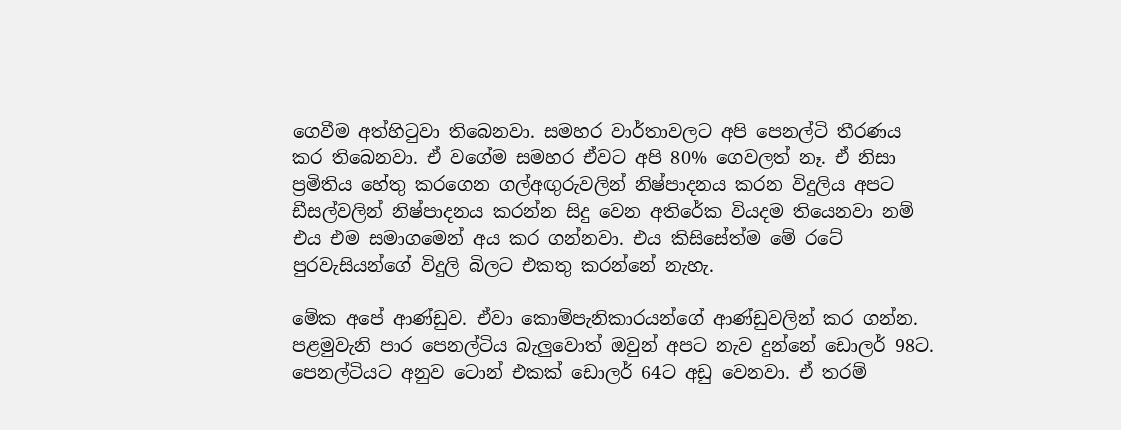ගෙවීම අත්හිටුවා තිබෙනවා. සමහර වාර්තාවලට අපි පෙනල්ටි තීරණය කර තිබෙනවා. ඒ වගේම සමහර ඒවට අපි 80% ගෙවලත් නෑ. ඒ නිසා ප්‍රමිතිය හේතු කරගෙන ගල්අඟුරුවලින් නිෂ්පාදනය කරන විදුලිය අපට ඩීසල්වලින් නිෂ්පාදනය කරන්න සිදු වෙන අතිරේක වියදම තියෙනවා නම් එය එම සමාගමෙන් අය කර ගන්නවා. එය කිසිසේත්ම මේ රටේ පුරවැසියන්ගේ විදුලි බිලට එකතු කරන්නේ නැහැ.

මේක අපේ ආණ්ඩුව. ඒවා කොම්පැනිකාරයන්ගේ ආණ්ඩුවලින් කර ගන්න. පළමුවැනි පාර පෙනල්ටිය බැලුවොත් ඔවුන් අපට නැව දුන්නේ ඩොලර් 98ට. පෙනල්ටියට අනුව ටොන් එකක් ඩොලර් 64ට අඩු වෙනවා. ඒ තරම්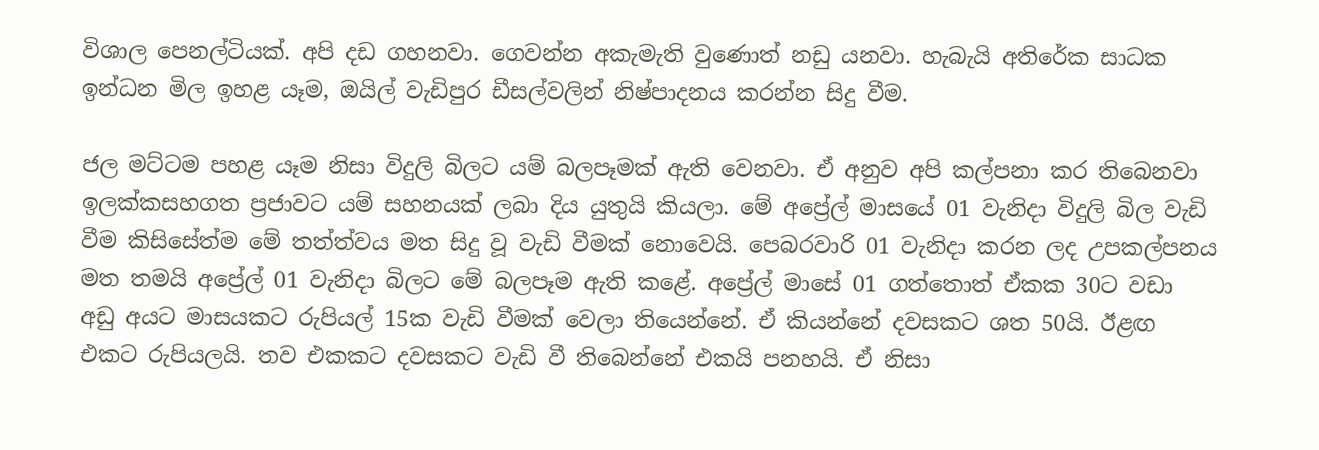විශාල පෙනල්ටියක්. අපි දඩ ගහනවා. ගෙවන්න අකැමැති වුණොත් නඩු යනවා. හැබැයි අතිරේක සාධක ඉන්ධන මිල ඉහළ යෑම, ඔයිල් වැඩිපුර ඩීසල්වලින් නිෂ්පාදනය කරන්න සිදු වීම.

ජල මට්ටම පහළ යෑම නිසා විදුලි බිලට යම් බලපෑමක් ඇති වෙනවා. ඒ අනුව අපි කල්පනා කර තිබෙනවා ඉලක්කසහගත ප්‍රජාවට යම් සහනයක් ලබා දිය යුතුයි කියලා. මේ අප්‍රේල් මාසයේ 01 වැනිදා විදුලි බිල වැඩි වීම කිසිසේත්ම මේ තත්ත්වය මත සිදු වූ වැඩි වීමක් නොවෙයි. පෙබරවාරි 01 වැනිදා කරන ලද උපකල්පනය මත තමයි අප්‍රේල් 01 වැනිදා බිලට මේ බලපෑම ඇති කළේ. අප්‍රේල් මාසේ 01 ගත්තොත් ඒකක 30ට වඩා අඩු අයට මාසයකට රුපියල් 15ක වැඩි වීමක් වෙලා තියෙන්නේ. ඒ කියන්නේ දවසකට ශත 50යි. ඊළඟ එකට රුපියලයි. තව එකකට දවසකට වැඩි වී තිබෙන්නේ එකයි පනහයි. ඒ නිසා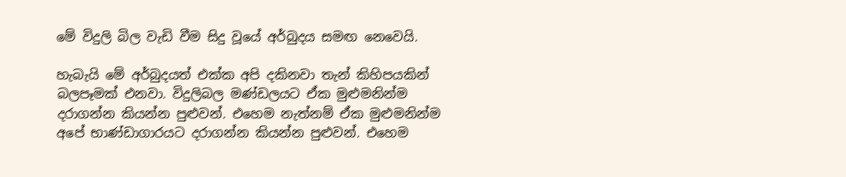මේ විදුලි බිල වැඩි වීම සිදු වූයේ අර්බුදය සමඟ නෙවෙයි.

හැබැයි මේ අර්බුදයත් එක්ක අපි දකිනවා තැන් කිහිපයකින් බලපෑමක් එනවා. විදුලිබල මණ්ඩලයට ඒක මුළුමනින්ම දරාගන්න කියන්න පුළුවන්. එහෙම නැත්නම් ඒක මුළුමනින්ම අපේ භාණ්ඩාගාරයට දරාගන්න කියන්න පුළුවන්. එහෙම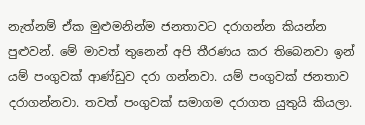නැත්නම් ඒක මුළුමනින්ම ජනතාවට දරාගන්න කියන්න පුළුවන්. මේ මාවත් තුනෙන් අපි තීරණය කර තිබෙනවා ඉන් යම් පංගුවක් ආණ්ඩුව දරා ගන්නවා. යම් පංගුවක් ජනතාව දරාගන්නවා. තවත් පංගුවක් සමාගම දරාගත යුතුයි කියලා.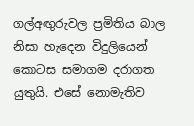ගල්අඟුරුවල ප්‍රමිතිය බාල නිසා හැදෙන විදුලියෙන් කොටස සමාගම දරාගත යුතුයි. එසේ නොමැතිව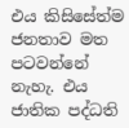එය කිසිසේත්ම ජනතාව මත පටවන්නේ නැහැ. එය ජාතික පද්ධති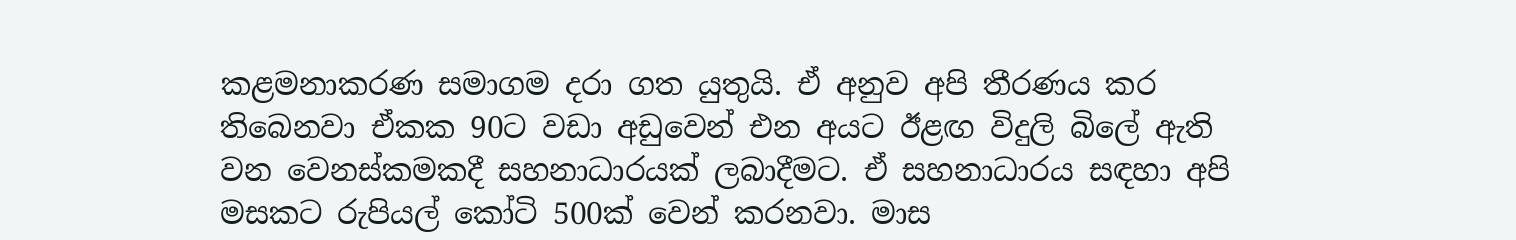කළමනාකරණ සමාගම දරා ගත යුතුයි. ඒ අනුව අපි තීරණය කර තිබෙනවා ඒකක 90ට වඩා අඩුවෙන් එන අයට ඊළඟ විදුලි බිලේ ඇති වන වෙනස්කමකදී සහනාධාරයක් ලබාදීමට. ඒ සහනාධාරය සඳහා අපි මසකට රුපියල් කෝටි 500ක් වෙන් කරනවා. මාස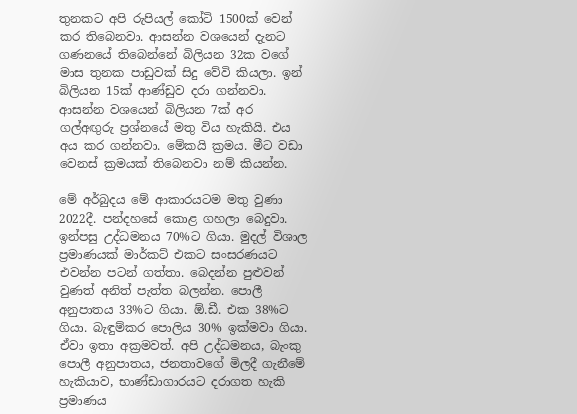තුනකට අපි රුපියල් කෝටි 1500ක් වෙන් කර තිබෙනවා. ආසන්න වශයෙන් දැනට ගණනයේ තිබෙන්නේ බිලියන 32ක වගේ මාස තුනක පාඩුවක් සිදු වේවි කියලා. ඉන් බිලියන 15ක් ආණ්ඩුව දරා ගන්නවා. ආසන්න වශයෙන් බිලියන 7ක් අර ගල්අඟුරු ප්‍රශ්නයේ මතු විය හැකියි. එය අය කර ගන්නවා. මේකයි ක්‍රමය. මීට වඩා වෙනස් ක්‍රමයක් තිබෙනවා නම් කියන්න.

මේ අර්බුදය මේ ආකාරයටම මතු වුණා 2022දී. පන්දහසේ කොළ ගහලා බෙදුවා. ඉන්පසු උද්ධමනය 70%ට ගියා. මුදල් විශාල ප්‍රමාණයක් මාර්කට් එකට සංසරණයට එවන්න පටන් ගත්තා. බෙදන්න පුළුවන් වුණත් අනිත් පැත්ත බලන්න. පොලී අනුපාතය 33%ට ගියා. ඕ.ඩී. එක 38%ට ගියා. බැඳුම්කර පොලිය 30% ඉක්මවා ගියා. ඒවා ඉතා අක්‍රමවත්. අපි උද්ධමනය, බැංකු පොලී අනුපාතය, ජනතාවගේ මිලදී ගැනීමේ හැකියාව, භාණ්ඩාගාරයට දරාගත හැකි ප්‍රමාණය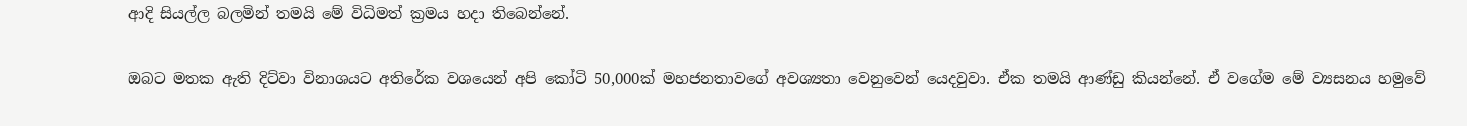ආදි සියල්ල බලමින් තමයි‌ මේ විධිමත් ක්‍රමය හදා තිබෙන්නේ.

ඔබට මතක ඇති දිට්වා විනාශයට අතිරේක වශයෙන් අපි කෝටි 50,000ක් මහජනතාවගේ අවශ්‍යතා වෙනුවෙන් යෙදවුවා. ඒක තමයි ආණ්ඩු කියන්නේ. ඒ වගේම මේ ව්‍යසනය හමුවේ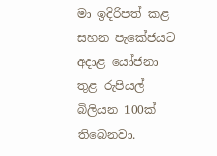මා ඉදිරිපත් කළ සහන පැකේජයට අදාළ යෝජනා තුළ රුපියල් බිලියන 100ක් තිබෙනවා.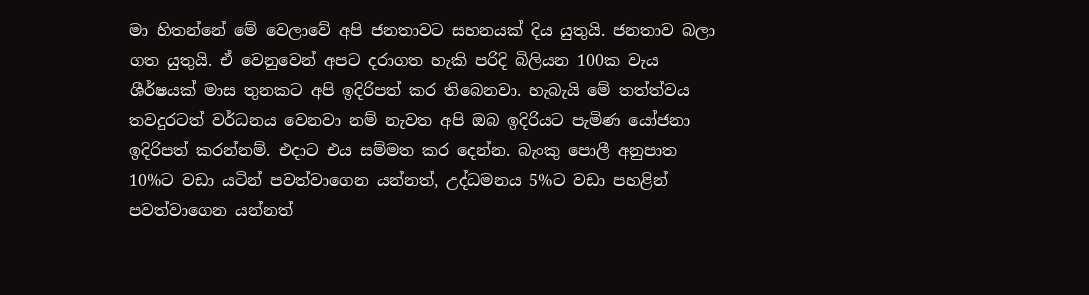මා හිතන්නේ මේ වෙලාවේ අපි ජනතාවට සහනයක් දිය යුතුයි. ජනතාව බලා ගත යුතුයි. ඒ වෙනුවෙන් අපට දරාගත හැකි පරිදි බිලියන 100ක වැය ශීර්ෂයක් මාස තුනකට අපි ඉදිරිපත් කර තිබෙනවා. හැබැයි මේ තත්ත්වය තවදුරටත් වර්ධනය වෙනවා නම් නැවත අපි ඔබ ඉදිරියට පැමිණ යෝජනා ඉදිරිපත් කරන්නම්. එදාට එය සම්මත කර දෙන්න. බැංකු පොලී අනුපාත 10%ට වඩා යටින් පවත්වාගෙන යන්නත්, උද්ධමනය 5%ට වඩා පහළින් පවත්වාගෙන යන්නත්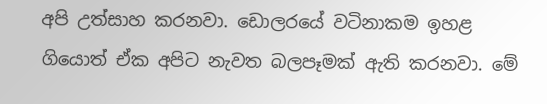අපි උත්සාහ කරනවා. ඩොලරයේ වටිනාකම ඉහළ ගියොත් ඒක අපිට නැවත බලපෑමක් ඇති කරනවා. මේ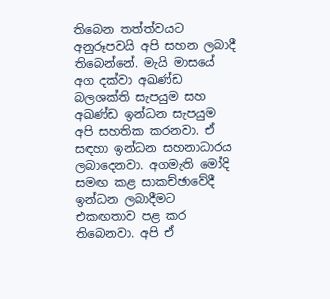තිබෙන තත්ත්වයට අනුරූපවයි අපි සහන ලබාදී තිබෙන්නේ. මැයි මාසයේ අග දක්වා අඛණ්ඩ බලශක්ති සැපයුම සහ අඛණ්ඩ ඉන්ධන සැපයුම අපි සහතික කරනවා. ඒ සඳහා ඉන්ධන සහනාධාරය ලබාදෙනවා. අගමැති මෝදි සමඟ කළ සාකච්ඡාවේදී ඉන්ධන ලබාදීමට එකඟතාව පළ කර තිබෙනවා. අපි ඒ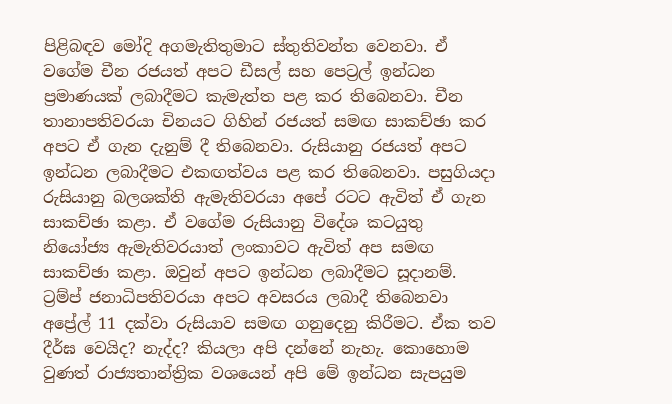පිළිබඳව මෝදි අගමැතිතුමාට ස්තුතිවන්ත වෙනවා. ඒ වගේම චීන රජයත් අපට ඩීසල් සහ පෙට්‍රල් ඉන්ධන ප්‍රමාණයක් ලබාදීමට කැමැත්ත පළ කර තිබෙනවා. චීන තානාපතිවරයා චිනයට ගිහින් රජයත් සමඟ සාකච්ඡා කර අපට ඒ ගැන දැනුම් දී තිබෙනවා. රුසියානු රජයත් අපට ඉන්ධන ලබාදීමට එකඟත්වය පළ කර තිබෙනවා. පසුගියදා රුසියානු බලශක්ති ඇමැතිවරයා අපේ රටට ඇවිත් ඒ ගැන සාකච්ඡා කළා. ඒ වගේම රුසියානු විදේශ කටයුතු නියෝජ්‍ය ඇමැතිවරයාත් ලංකාවට ඇවිත් අප සමඟ සාකච්ඡා කළා. ඔවුන් අපට ඉන්ධන ලබාදීමට සූදානම්. ට්‍රම්ප් ජනාධිපතිවරයා අපට අවසරය ලබාදී තිබෙනවා අප්‍රේල් 11 දක්වා රුසියාව සමඟ ගනුදෙනු කිරීමට. ඒක තව දීර්ඝ වෙයිද? නැද්ද? කියලා අපි දන්නේ නැහැ. කොහොම වුණත් රාජ්‍යතාන්ත්‍රික වශයෙන් අපි මේ ඉන්ධන සැපයුම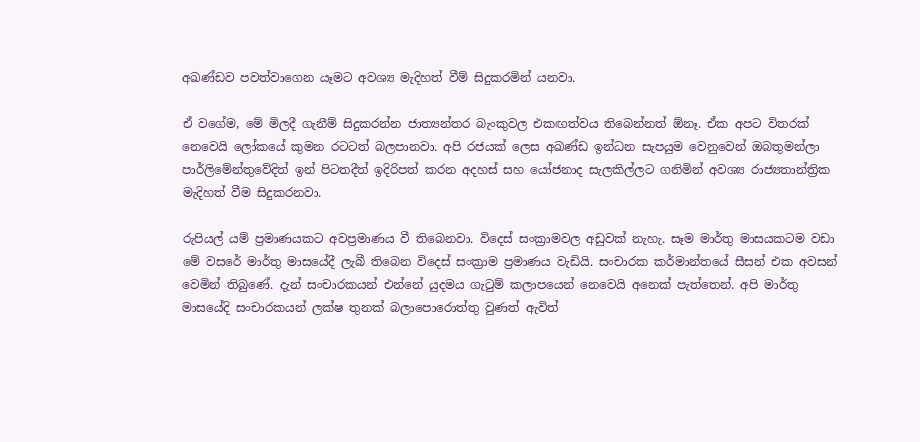අඛණ්ඩව පවත්වාගෙන යෑමට අවශ්‍ය මැදිහත් වීම් සිදුකරමින් යනවා.

ඒ වගේම, මේ මිලදී ගැනීම් සිදුකරන්න ජාත්‍යන්තර බැංකුවල එකඟත්වය තිබෙන්නත් ඕනෑ. ඒක අපට විතරක් නෙවෙයි ලෝකයේ කුමන රටටත් බලපානවා. අපි රජයක් ලෙස අඛණ්ඩ ඉන්ධන සැපයුම වෙනුවෙන් ඔබතුමන්ලා පාර්ලිමේන්තුවේදිත් ඉන් පිටතදීත් ඉදිරිපත් කරන අදහස් සහ යෝජනාද සැලකිල්ලට ගනිමින් අවශ්‍ය රාජ්‍යතාන්ත්‍රික මැදිහත් වීම සිදුකරනවා.

රුපියල් යම් ප්‍රමාණයකට අවප්‍රමාණය වී තිබෙනවා. විදෙස් සංක්‍රාමවල අඩුවක් නැහැ. සෑම මාර්තු මාසයකටම වඩා මේ වසරේ මාර්තු මාසයේදී ලැබී තිබෙන විදෙස් සංක්‍රාම ප්‍රමාණය වැඩියි. සංචාරක කර්මාන්තයේ සීසන් එක අවසන් වෙමින් තිබුණේ. දැන් සංචාරකයන් එන්නේ යුදමය ගැටුම් කලාපයෙන් නෙවෙයි අනෙක් පැත්තෙන්. අපි මාර්තු මාසයේදි සංචාරකයන් ලක්ෂ තුනක් බලාපොරොත්තු වුණත් ඇවිත්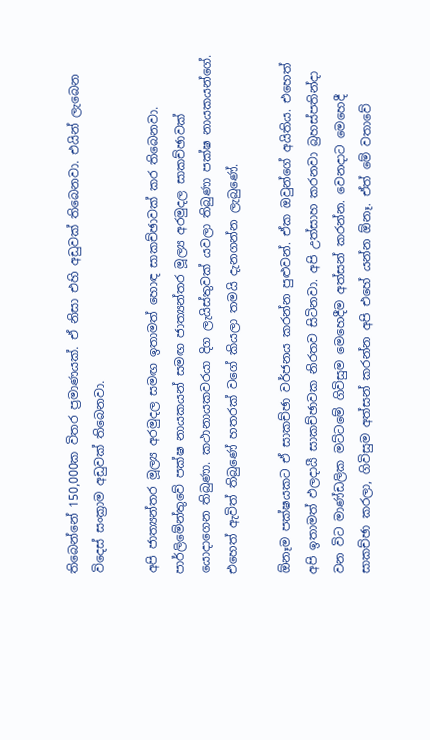තිබෙන්නේ 150,000ක විතර ප්‍රමාණයක්. ඒ නිසා එහි අඩුවක් තිබෙනවා. එයින් ලැබෙන විදෙස් සංක්‍රාම අඩුවක් තිබෙනවා.

අපි ජාත්‍යන්තර මූල්‍ය අරමුදල සමඟ ඉතාමත් හොඳ සාකච්ඡාවක් කර තිබෙනවා. පාර්ලිමේන්තුවේ පක්ෂ නායකයන් සමඟ ජාත්‍යන්තර මූල්‍ය අරමුදල සාකච්ඡාවක් යොදාගෙන තිබුණා. කථානායකවරයා දිග ලැයිස්තුවක් යවලා තිබුණා පක්ෂ නායකයන්ගේ. එහෙත් ඇවිත් තිබුණේ හතරක් වගේ කියලා තමයි දැනගන්න ලැබුණේ.

ඕනෑම පක්ෂයකට ඒ සාකච්ඡා වර්ජනය කරන්න පුළුවන්. ඒක ඔවුන්ගේ අයිතිය. එහෙත් අපි ඉතාමත් ඵලදායී සාකච්ඡාවක නිරතව සිටිනවා. අපි උත්සාහ කරනවා බ්‍රහස්පතින්දා වන විට මාණ්ඩලික මට්ටමේ ගිවිසුම මෙහෙදීම අත්සන් කරන්න. වෙනදාට මෙහෙදී සාකච්ඡා කරලා, ගිවිසුම අත්සන් කරන්න අපි එහේ යන්න ඕනෑ. ඒත් මේ වතාවේ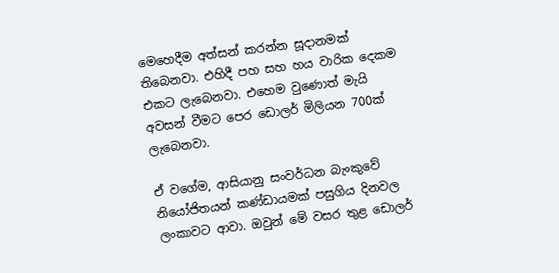මෙහෙදීම අත්සන් කරන්න සූදානමක් තිබෙනවා. එහිදී පහ සහ හය වාරික දෙකම එකට ලැබෙනවා. එහෙම වුණොත් මැයි අවසන් වීමට පෙර ඩොලර් මිලියන 700ක් ලැබෙනවා.

ඒ වගේම, ආසියානු සංවර්ධන බැංකුවේ නියෝජිතයන් කණ්ඩායමක් පසුගිය දිනවල ලංකාවට ආවා. ඔවුන් මේ වසර තුළ ඩොලර්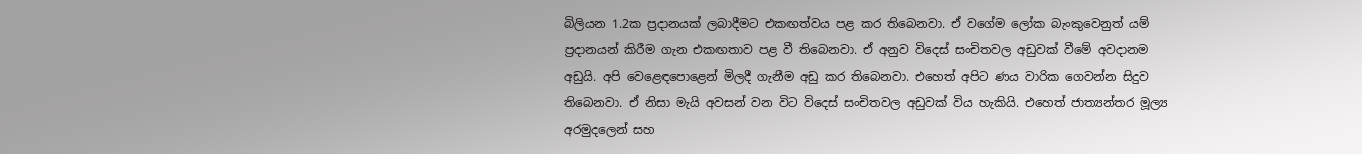බිලියන 1.2ක ප්‍රදානයක් ලබාදීමට එකඟත්වය පළ කර තිබෙනවා. ඒ වගේම ලෝක බැංකුවෙනුත් යම් ප්‍රදානයන් කිරීම ගැන එකඟතාව පළ වී තිබෙනවා. ඒ අනුව විදෙස් සංචිතවල අඩුවක් වීමේ අවදානම අඩුයි. අපි වෙළෙඳපොළෙන් මිලදී ගැනීම අඩු කර තිබෙනවා. එහෙත් අපිට ණය වාරික ගෙවන්න සිදුව තිබෙනවා. ඒ නිසා මැයි අවසන් වන විට විදෙස් සංචිතවල අඩුවක් විය හැකියි. එහෙත් ජාත්‍යන්තර මූල්‍ය අරමුදලෙන් සහ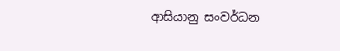ආසියානු සංවර්ධන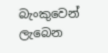බැංකුවෙන් ලැබෙන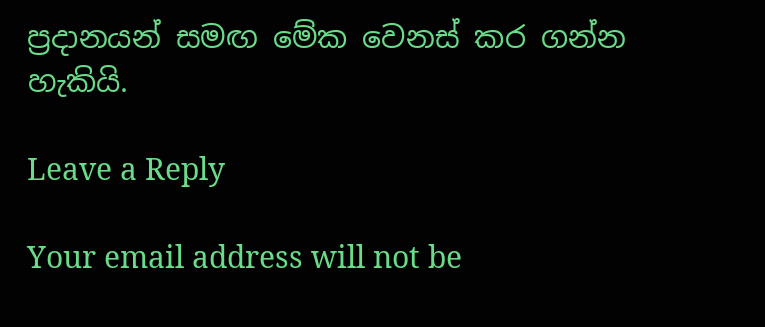ප්‍රදානයන් සමඟ මේක වෙනස් කර ගන්න හැකියි.

Leave a Reply

Your email address will not be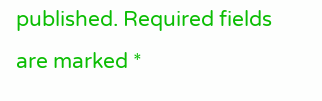published. Required fields are marked *